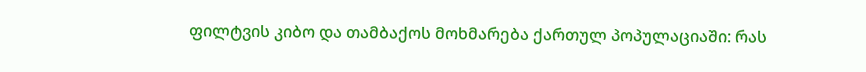ფილტვის კიბო და თამბაქოს მოხმარება ქართულ პოპულაციაში: რას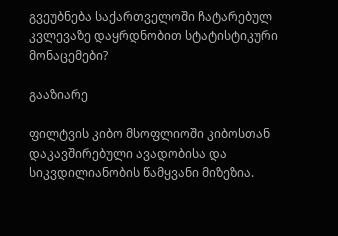გვეუბნება საქართველოში ჩატარებულ კვლევაზე დაყრდნობით სტატისტიკური მონაცემები?

გააზიარე

ფილტვის კიბო მსოფლიოში კიბოსთან დაკავშირებული ავადობისა და სიკვდილიანობის წამყვანი მიზეზია.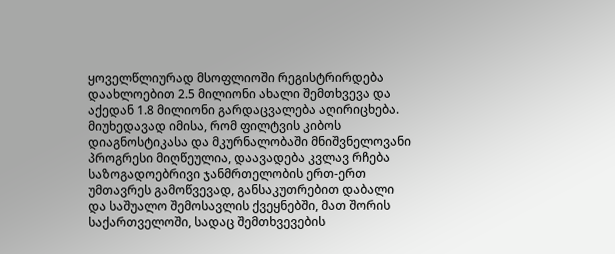ყოველწლიურად მსოფლიოში რეგისტრირდება დაახლოებით 2.5 მილიონი ახალი შემთხვევა და აქედან 1.8 მილიონი გარდაცვალება აღირიცხება. მიუხედავად იმისა, რომ ფილტვის კიბოს დიაგნოსტიკასა და მკურნალობაში მნიშვნელოვანი პროგრესი მიღწეულია, დაავადება კვლავ რჩება საზოგადოებრივი ჯანმრთელობის ერთ-ერთ უმთავრეს გამოწვევად, განსაკუთრებით დაბალი და საშუალო შემოსავლის ქვეყნებში, მათ შორის საქართველოში, სადაც შემთხვევების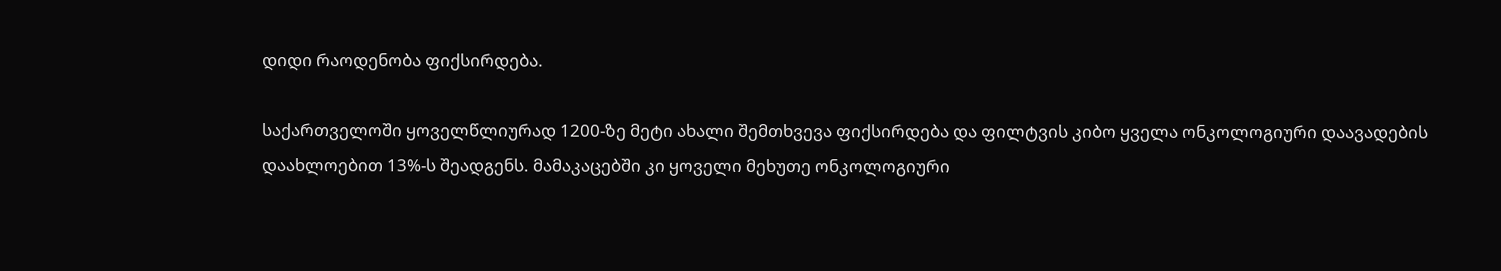დიდი რაოდენობა ფიქსირდება.

საქართველოში ყოველწლიურად 1200-ზე მეტი ახალი შემთხვევა ფიქსირდება და ფილტვის კიბო ყველა ონკოლოგიური დაავადების დაახლოებით 13%-ს შეადგენს. მამაკაცებში კი ყოველი მეხუთე ონკოლოგიური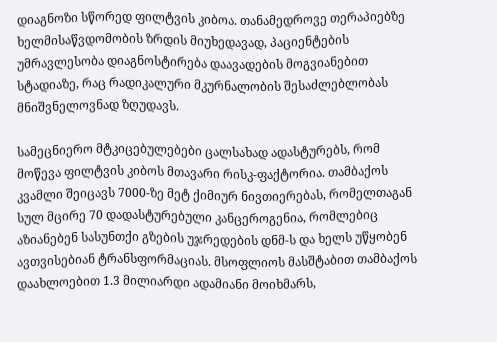დიაგნოზი სწორედ ფილტვის კიბოა. თანამედროვე თერაპიებზე ხელმისაწვდომობის ზრდის მიუხედავად, პაციენტების უმრავლესობა დიაგნოსტირება დაავადების მოგვიანებით სტადიაზე, რაც რადიკალური მკურნალობის შესაძლებლობას მნიშვნელოვნად ზღუდავს.

სამეცნიერო მტკიცებულებები ცალსახად ადასტურებს, რომ მოწევა ფილტვის კიბოს მთავარი რისკ-ფაქტორია. თამბაქოს კვამლი შეიცავს 7000-ზე მეტ ქიმიურ ნივთიერებას, რომელთაგან სულ მცირე 70 დადასტურებული კანცეროგენია, რომლებიც აზიანებენ სასუნთქი გზების უჯრედების დნმ-ს და ხელს უწყობენ ავთვისებიან ტრანსფორმაციას. მსოფლიოს მასშტაბით თამბაქოს დაახლოებით 1.3 მილიარდი ადამიანი მოიხმარს,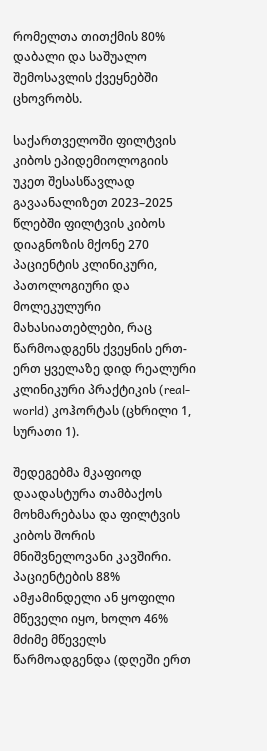რომელთა თითქმის 80% დაბალი და საშუალო შემოსავლის ქვეყნებში ცხოვრობს.

საქართველოში ფილტვის კიბოს ეპიდემიოლოგიის უკეთ შესასწავლად გავაანალიზეთ 2023–2025 წლებში ფილტვის კიბოს დიაგნოზის მქონე 270 პაციენტის კლინიკური, პათოლოგიური და მოლეკულური მახასიათებლები, რაც წარმოადგენს ქვეყნის ერთ-ერთ ყველაზე დიდ რეალური კლინიკური პრაქტიკის (real-world) კოჰორტას (ცხრილი 1, სურათი 1).

შედეგებმა მკაფიოდ დაადასტურა თამბაქოს მოხმარებასა და ფილტვის კიბოს შორის მნიშვნელოვანი კავშირი. პაციენტების 88% ამჟამინდელი ან ყოფილი მწეველი იყო, ხოლო 46% მძიმე მწეველს წარმოადგენდა (დღეში ერთ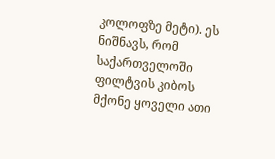კოლოფზე მეტი). ეს ნიშნავს, რომ საქართველოში ფილტვის კიბოს მქონე ყოველი ათი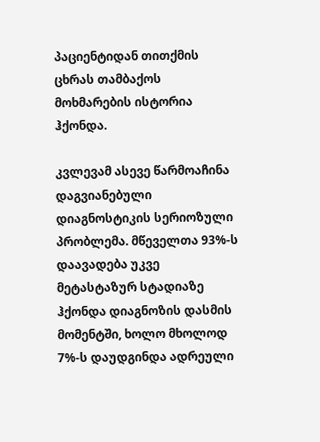პაციენტიდან თითქმის ცხრას თამბაქოს მოხმარების ისტორია ჰქონდა.

კვლევამ ასევე წარმოაჩინა დაგვიანებული დიაგნოსტიკის სერიოზული პრობლემა. მწეველთა 93%-ს დაავადება უკვე მეტასტაზურ სტადიაზე ჰქონდა დიაგნოზის დასმის მომენტში, ხოლო მხოლოდ 7%-ს დაუდგინდა ადრეული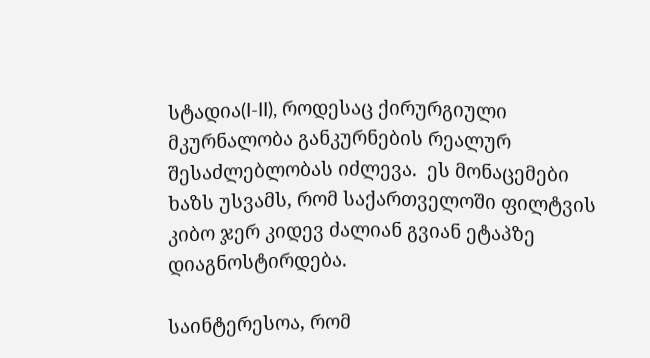სტადია(I-II), როდესაც ქირურგიული მკურნალობა განკურნების რეალურ შესაძლებლობას იძლევა.  ეს მონაცემები ხაზს უსვამს, რომ საქართველოში ფილტვის კიბო ჯერ კიდევ ძალიან გვიან ეტაპზე დიაგნოსტირდება.

საინტერესოა, რომ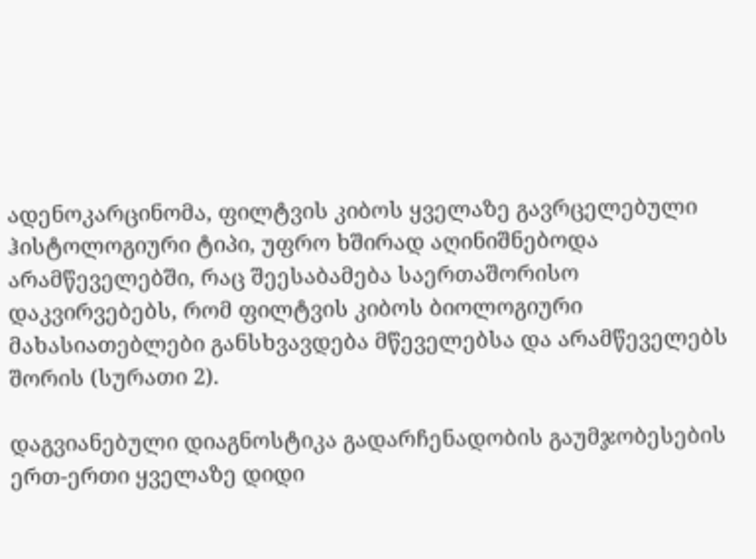ადენოკარცინომა, ფილტვის კიბოს ყველაზე გავრცელებული ჰისტოლოგიური ტიპი, უფრო ხშირად აღინიშნებოდა არამწეველებში, რაც შეესაბამება საერთაშორისო დაკვირვებებს, რომ ფილტვის კიბოს ბიოლოგიური მახასიათებლები განსხვავდება მწეველებსა და არამწეველებს შორის (სურათი 2).

დაგვიანებული დიაგნოსტიკა გადარჩენადობის გაუმჯობესების ერთ-ერთი ყველაზე დიდი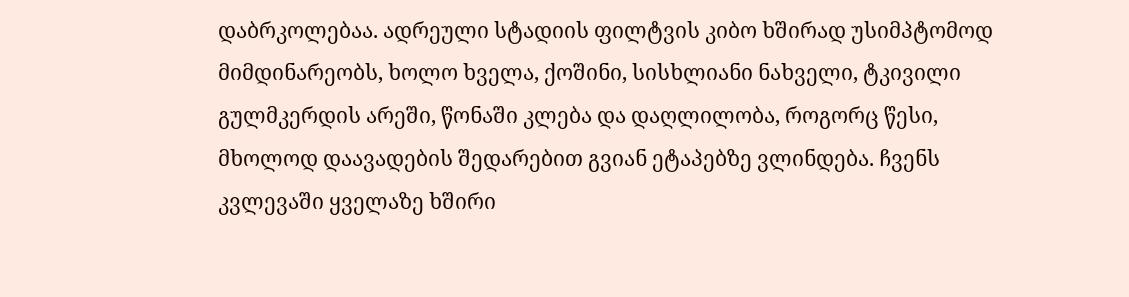დაბრკოლებაა. ადრეული სტადიის ფილტვის კიბო ხშირად უსიმპტომოდ მიმდინარეობს, ხოლო ხველა, ქოშინი, სისხლიანი ნახველი, ტკივილი გულმკერდის არეში, წონაში კლება და დაღლილობა, როგორც წესი, მხოლოდ დაავადების შედარებით გვიან ეტაპებზე ვლინდება. ჩვენს კვლევაში ყველაზე ხშირი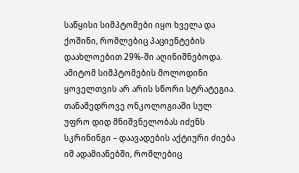საწყისი სიმპტომები იყო ხველა და ქოშინი, რომლებიც პაციენტების დაახლოებით 29%-ში აღინიშნებოდა. ამიტომ სიმპტომების მოლოდინი ყოველთვის არ არის სწორი სტრატეგია. თანამედროვე ონკოლოგიაში სულ უფრო დიდ მნიშვნელობას იძენს სკრინინგი – დაავადების აქტიური ძიება იმ ადამიანებში, რომლებიც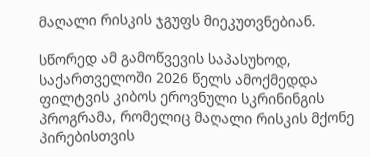მაღალი რისკის ჯგუფს მიეკუთვნებიან.

სწორედ ამ გამოწვევის საპასუხოდ, საქართველოში 2026 წელს ამოქმედდა ფილტვის კიბოს ეროვნული სკრინინგის პროგრამა, რომელიც მაღალი რისკის მქონე პირებისთვის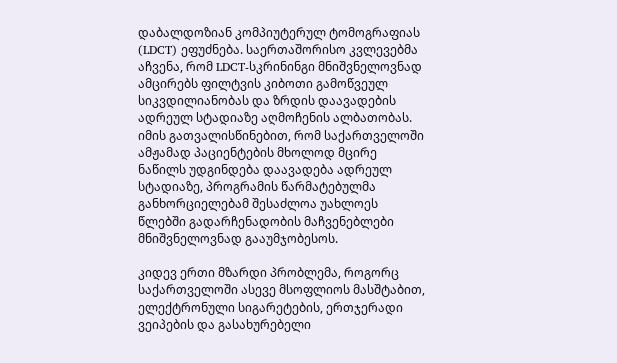დაბალდოზიან კომპიუტერულ ტომოგრაფიას (LDCT) ეფუძნება. საერთაშორისო კვლევებმა აჩვენა, რომ LDCT-სკრინინგი მნიშვნელოვნად ამცირებს ფილტვის კიბოთი გამოწვეულ სიკვდილიანობას და ზრდის დაავადების ადრეულ სტადიაზე აღმოჩენის ალბათობას. იმის გათვალისწინებით, რომ საქართველოში ამჟამად პაციენტების მხოლოდ მცირე ნაწილს უდგინდება დაავადება ადრეულ სტადიაზე, პროგრამის წარმატებულმა განხორციელებამ შესაძლოა უახლოეს წლებში გადარჩენადობის მაჩვენებლები მნიშვნელოვნად გააუმჯობესოს.

კიდევ ერთი მზარდი პრობლემა, როგორც საქართველოში ასევე მსოფლიოს მასშტაბით, ელექტრონული სიგარეტების, ერთჯერადი ვეიპების და გასახურებელი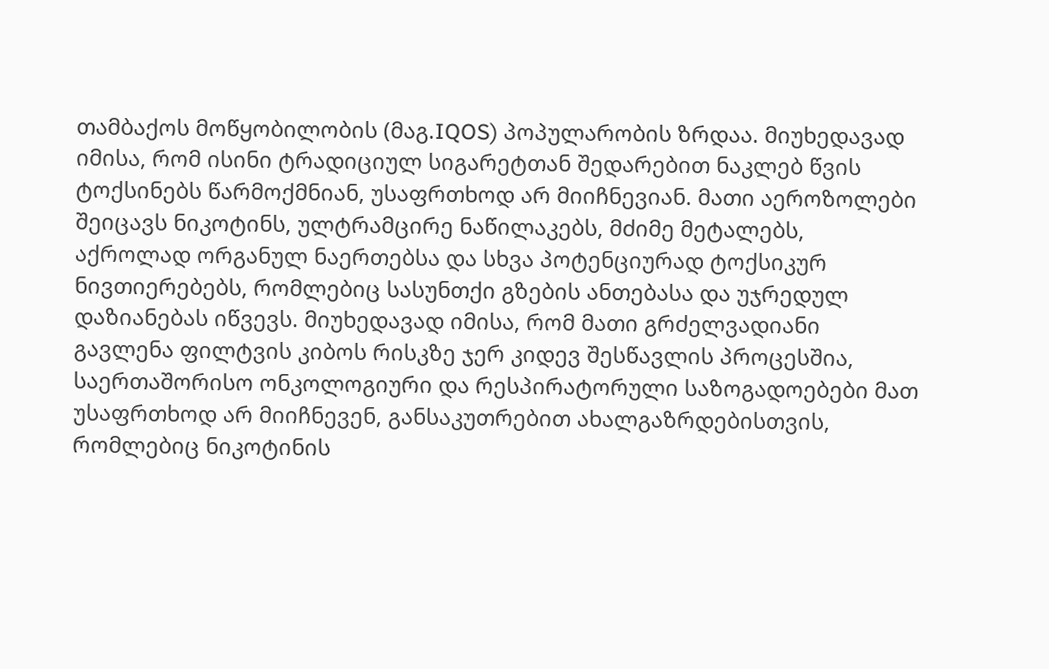თამბაქოს მოწყობილობის (მაგ.IQOS) პოპულარობის ზრდაა. მიუხედავად იმისა, რომ ისინი ტრადიციულ სიგარეტთან შედარებით ნაკლებ წვის ტოქსინებს წარმოქმნიან, უსაფრთხოდ არ მიიჩნევიან. მათი აეროზოლები შეიცავს ნიკოტინს, ულტრამცირე ნაწილაკებს, მძიმე მეტალებს, აქროლად ორგანულ ნაერთებსა და სხვა პოტენციურად ტოქსიკურ ნივთიერებებს, რომლებიც სასუნთქი გზების ანთებასა და უჯრედულ დაზიანებას იწვევს. მიუხედავად იმისა, რომ მათი გრძელვადიანი გავლენა ფილტვის კიბოს რისკზე ჯერ კიდევ შესწავლის პროცესშია, საერთაშორისო ონკოლოგიური და რესპირატორული საზოგადოებები მათ უსაფრთხოდ არ მიიჩნევენ, განსაკუთრებით ახალგაზრდებისთვის, რომლებიც ნიკოტინის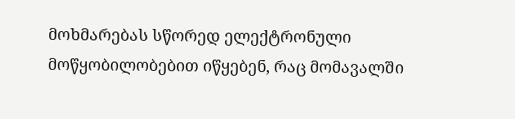მოხმარებას სწორედ ელექტრონული მოწყობილობებით იწყებენ, რაც მომავალში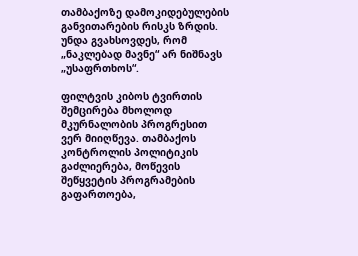თამბაქოზე დამოკიდებულების განვითარების რისკს ზრდის. უნდა გვახსოვდეს, რომ „ნაკლებად მავნე“ არ ნიშნავს „უსაფრთხოს“.

ფილტვის კიბოს ტვირთის შემცირება მხოლოდ მკურნალობის პროგრესით ვერ მიიღწევა. თამბაქოს კონტროლის პოლიტიკის გაძლიერება, მოწევის შეწყვეტის პროგრამების გაფართოება,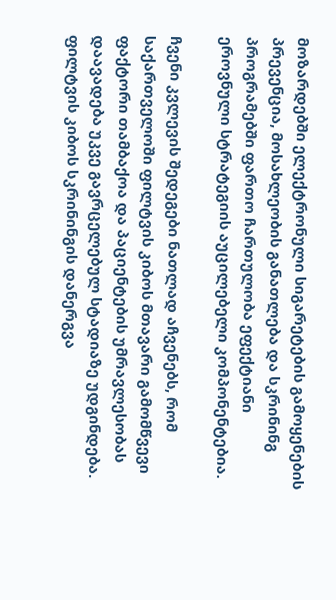მოზარდებში ელექტრონული სიგარეტების გამოყენების პრევენცია, მოსახლეობის განათლება და სკრინინგ პროგრამებში ფართო ჩართულობა ეფექტიანი ეროვნული სტრატეგიის აუცილებელი კომპონენტებია.

ჩვენი კვლევის შედეგები ნათლად აჩვენებს, რომ საქართველოში ფილტვის კიბოს მთავარი გამომწვევი ფაქტორი თამბაქოა და პაციენტების უმრავლესობას დაავადება უკვე გავრცელებულ სტადიაზე უდგინდება. ფილტვის კიბოს სკრინინგის დანერგვა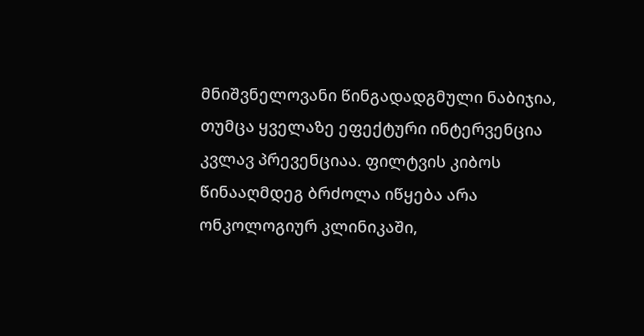მნიშვნელოვანი წინგადადგმული ნაბიჯია, თუმცა ყველაზე ეფექტური ინტერვენცია კვლავ პრევენციაა. ფილტვის კიბოს წინააღმდეგ ბრძოლა იწყება არა ონკოლოგიურ კლინიკაში,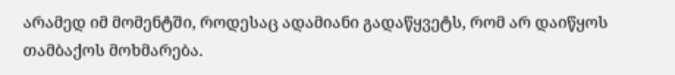არამედ იმ მომენტში, როდესაც ადამიანი გადაწყვეტს, რომ არ დაიწყოს თამბაქოს მოხმარება.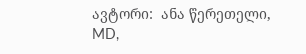ავტორი:  ანა წერეთელი, MD,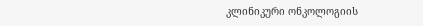კლინიკური ონკოლოგიის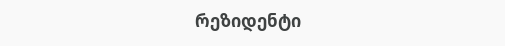რეზიდენტი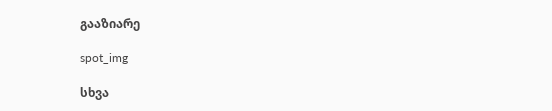გააზიარე

spot_img

სხვა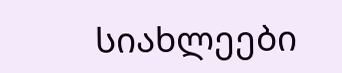სიახლეები